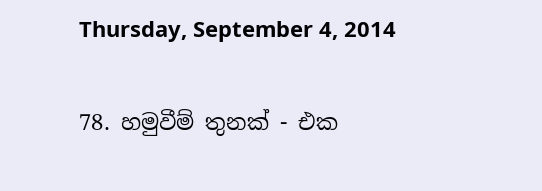Thursday, September 4, 2014

78. හමුවීම් තුනක් - එක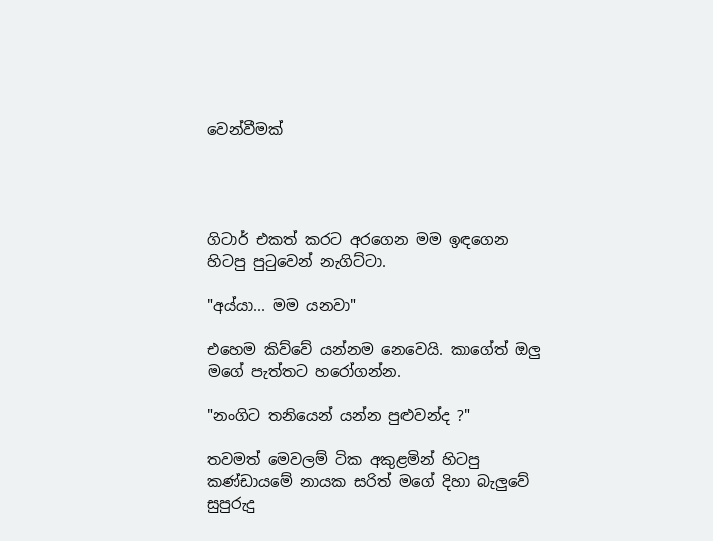වෙන්වීමක්




ගිටාර් එකත් කරට අරගෙන මම ඉඳගෙන හිටපු පුටුවෙන් නැගිට්ටා.

"අය්යා... මම යනවා"

එහෙම කිව්වේ යන්නම නෙවෙයි. කාගේත් ඔලු මගේ පැත්තට හරෝගන්න.

"නංගිට තනියෙන් යන්න පුළුවන්ද ?"

තවමත් මෙවලම් ටික අකුළමින් හිටපු කණ්ඩායමේ නායක සරිත් මගේ දිහා බැලුවේ සුපුරුදු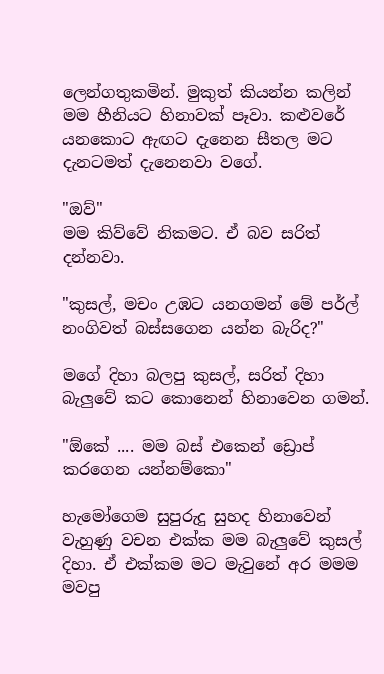ලෙන්ගතුකමින්. මුකුත් කියන්න කලින් මම හීනියට හිනාවක් පෑවා. කළුවරේ යනකොට ඇඟට දැනෙන සීතල මට දැනටමත් දැනෙනවා වගේ.

"ඔව්"
මම කිව්වේ නිකමට. ඒ බව සරිත් දන්නවා.

"කුසල්, මචං උඹට යනගමන් මේ පර්ල් නංගිවත් බස්සගෙන යන්න බැරිද?"

මගේ දිහා බලපු කුසල්, සරිත් දිහා බැලුවේ කට කොනෙන් හිනාවෙන ගමන්.

"ඕකේ .... මම බස් එකෙන් ඩ්‍රොප් කරගෙන යන්නම්කො"

හැමෝගෙම සුපුරුදු සුහද හිනාවෙන් වැහුණු වචන එක්ක මම බැලුවේ කුසල් දිහා. ඒ එක්කම මට මැවුනේ අර මමම මවපු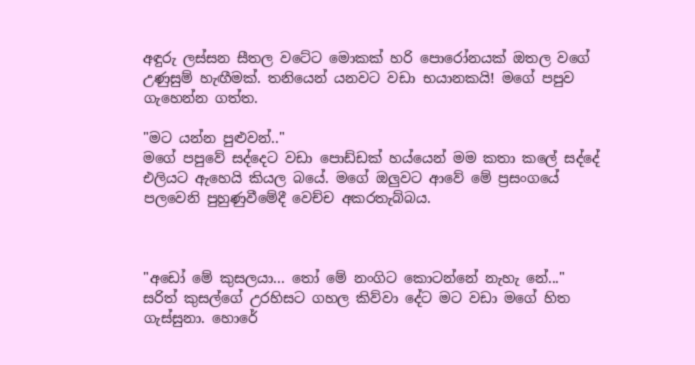අඳුරු ලස්සන සීතල වටේට මොකක් හරි පොරෝනයක් ඔතල වගේ උණුසුම් හැඟීමක්. තනියෙන් යනවට වඩා භයානකයි! මගේ පපුව ගැහෙන්න ගත්ත.

"මට යන්න පුළුවන්.."
මගේ පපුවේ සද්දෙට වඩා පොඩ්ඩක් හය්යෙන් මම කතා කලේ සද්දේ එලියට ඇහෙයි කියල බයේ. මගේ ඔලුවට ආවේ මේ ප්‍රසංගයේ පලවෙනි පුහුණුවීමේදී වෙච්ච අකරතැබ්බය.



"අඩෝ මේ කුසලයා... තෝ මේ නංගිට කොටන්නේ නැහැ නේ..."
සරිත් කුසල්ගේ උරහිසට ගහල කිව්වා දේට මට වඩා මගේ හිත ගැස්සුනා. හොරේ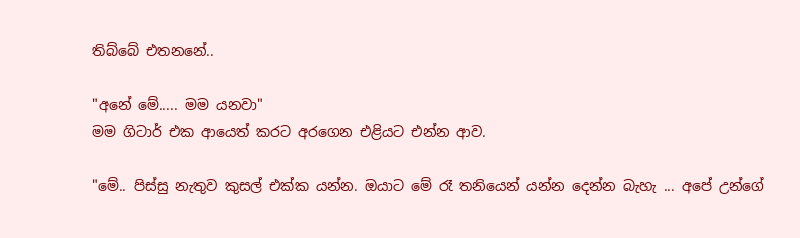තිබ්බේ එතනනේ..

"අනේ මේ..... මම යනවා"
මම ගිටාර් එක ආයෙත් කරට අරගෙන එළියට එන්න ආව.

"මේ.. පිස්සු නැතුව කුසල් එක්ක යන්න. ඔයාට මේ රෑ තනියෙන් යන්න දෙන්න බැහැ ... අපේ උන්ගේ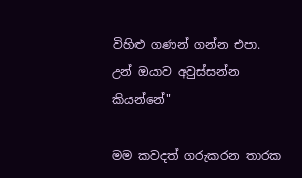විහිළු ගණන් ගන්න එපා. උන් ඔයාව අවුස්සන්න කියන්නේ"

මම කවදත් ගරුකරන තාරක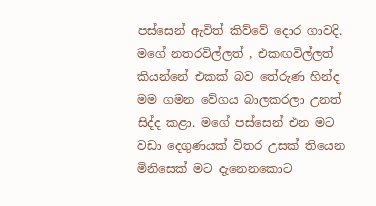පස්සෙන් ඇවිත් කිව්වේ දොර ගාවදි. මගේ නතරවිල්ලත් , එකඟවිල්ලත් කියන්නේ එකක් බව තේරුණ හින්ද මම ගමන වේගය බාලකරලා උනත් සිද්ද කළා. මගේ පස්සෙන් එන මට වඩා දෙගුණයක් විතර උසක් තියෙන මිනිසෙක් මට දැනෙනකොට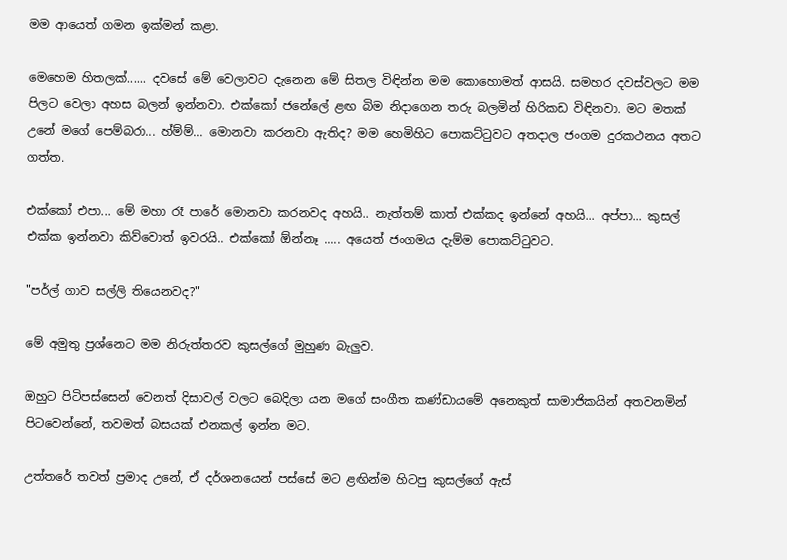මම ආයෙත් ගමන ඉක්මන් කළා.

මෙහෙම හිතලක්...... දවසේ මේ වෙලාවට දැනෙන මේ සිතල විඳින්න මම කොහොමත් ආසයි. සමහර දවස්වලට මම පිලට වෙලා අහස බලන් ඉන්නවා. එක්කෝ ජනේලේ ළඟ බිම නිදාගෙන තරු බලමින් හිරිකඩ විඳිනවා. මට මතක් උනේ මගේ පෙම්බරා... හ්ම්ම්... මොනවා කරනවා ඇතිද? මම හෙමිහිට පොකට්ටුවට අතදාල ජංගම දුරකථනය අතට ගත්ත.

එක්කෝ එපා... මේ මහා රෑ පාරේ මොනවා කරනවද අහයි.. නැත්තම් කාත් එක්කද ඉන්නේ අහයි... අප්පා... කුසල් එක්ක ඉන්නවා කිව්වොත් ඉවරයි.. එක්කෝ ඕන්නෑ ..... අයෙත් ජංගමය දැම්ම පොකට්ටුවට.

"පර්ල් ගාව සල්ලි තියෙනවද?"

මේ අමුතු ප්‍රශ්නෙට මම නිරුත්තරව කුසල්ගේ මුහුණ බැලුව.

ඔහුට පිටිපස්සෙන් වෙනත් දිසාවල් වලට බෙදිලා යන මගේ සංගීත කණ්ඩායමේ අනෙකුත් සාමාජිකයින් අතවනමින් පිටවෙන්නේ, තවමත් බසයක් එනකල් ඉන්න මට.

උත්තරේ තවත් ප්‍රමාද උනේ, ඒ දර්ශනයෙන් පස්සේ මට ළඟින්ම හිටපු කුසල්ගේ ඇස්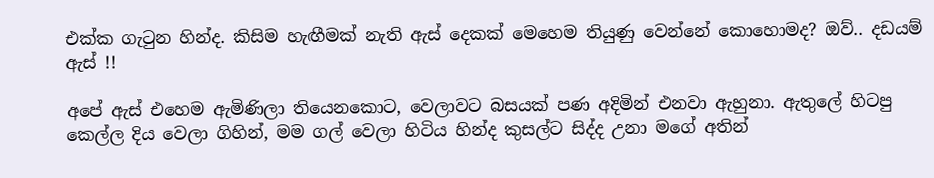එක්ක ගැටුන හින්ද. කිසිම හැඟීමක් නැති ඇස් දෙකක් මෙහෙම තියුණු වෙන්නේ කොහොමද? ඔව්.. දඩයම් ඇස් !!

අපේ ඇස් එහෙම ඇමිණිලා තියෙනකොට, වෙලාවට බසයක් පණ අදිමින් එනවා ඇහුනා. ඇතුලේ හිටපු කෙල්ල දිය වෙලා ගිහින්, මම ගල් වෙලා හිටිය හින්ද කුසල්ට සිද්ද උනා මගේ අතින්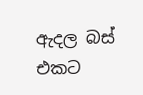ඇදල බස් එකට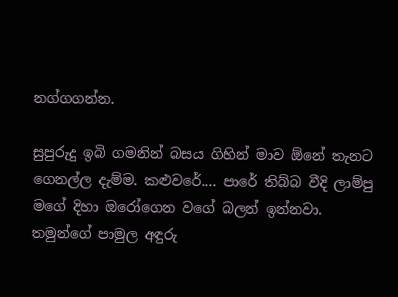නග්ගගන්න.

සුපුරුදු ඉබි ගමනින් බසය ගිහින් මාව ඕනේ තැනට ගෙනල්ල දැම්ම. කළුවරේ.... පාරේ තිබ්බ වීදි ලාම්පු මගේ දිහා ඔරෝගෙන වගේ බලන් ඉන්නවා. තමුන්ගේ පාමුල අඳුරු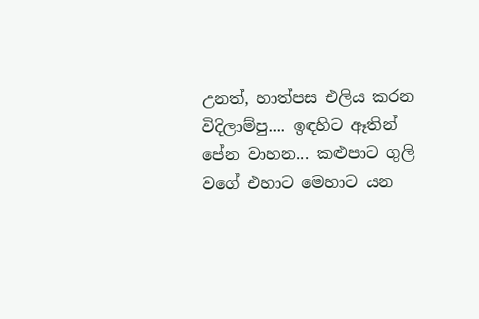උනත්, හාත්පස එලිය කරන විදිලාම්පු.... ඉඳහිට ඈතින් පේන වාහන... කළුපාට ගුලි වගේ එහාට මෙහාට යන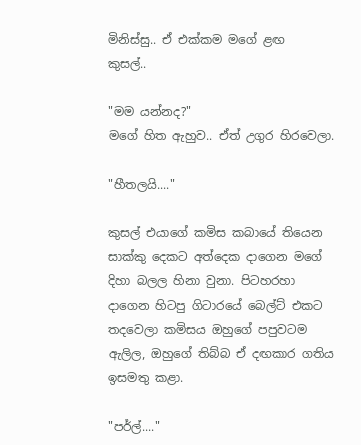මිනිස්සු.. ඒ එක්කම මගේ ළඟ  කුසල්..

"මම යන්නද?"
මගේ හිත ඇහුව.. ඒත් උගුර හිරවෙලා.

"හීතලයි...."

කුසල් එයාගේ කමිස කබායේ තියෙන සාක්කු දෙකට අත්දෙක දාගෙන මගේ දිහා බලල හිනා වුනා. පිටහරහා දාගෙන හිටපු ගිටාරයේ බෙල්ට් එකට තදවෙලා කමිසය ඔහුගේ පපුවටම ඇලිල, ඔහුගේ තිබ්බ ඒ දඟකාර ගතිය ඉසමතු කළා.

"පර්ල්...."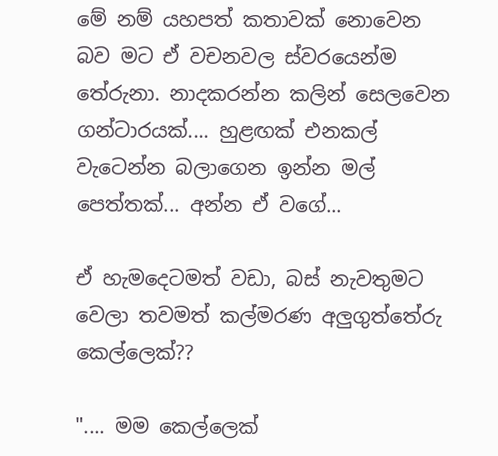මේ නම් යහපත් කතාවක් නොවෙන බව මට ඒ වචනවල ස්වරයෙන්ම තේරුනා. නාදකරන්න කලින් සෙලවෙන ගන්ටාරයක්.... හුළඟක් එනකල් වැටෙන්න බලාගෙන ඉන්න මල් පෙත්තක්... අන්න ඒ වගේ...

ඒ හැමදෙටමත් වඩා, බස් නැවතුමට වෙලා තවමත් කල්මරණ අලුගුත්තේරු කෙල්ලෙක්??

".... මම කෙල්ලෙක්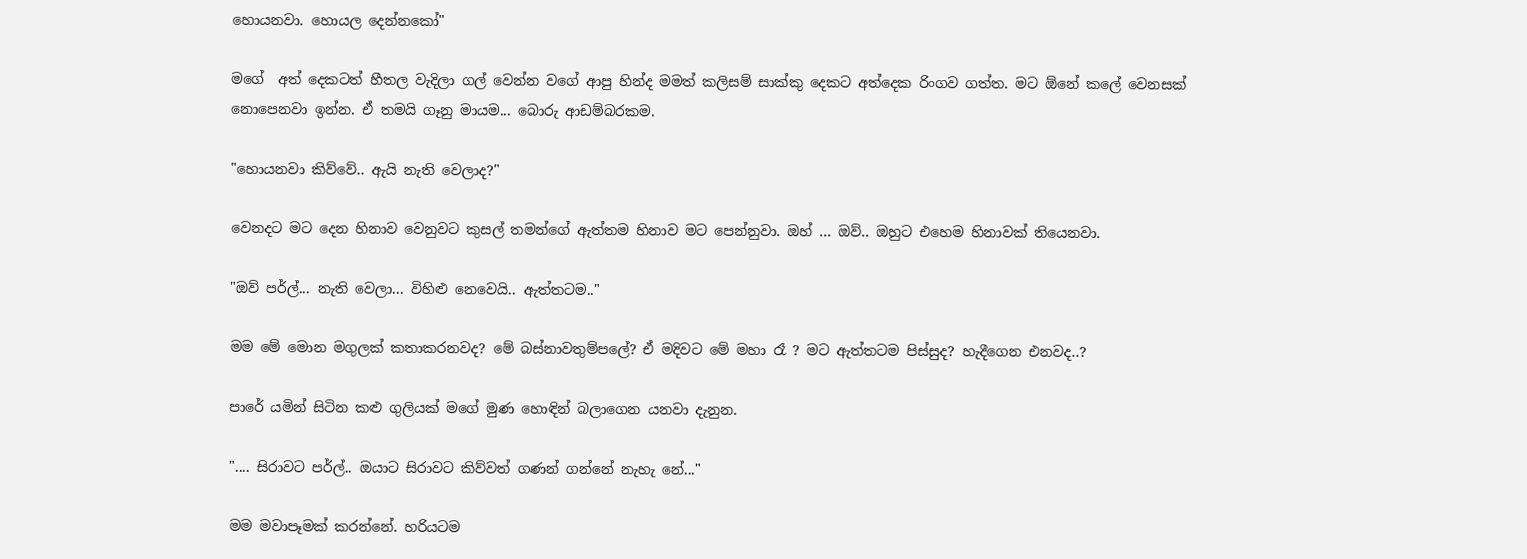හොයනවා. හොයල දෙන්නකෝ"

මගේ  අත් දෙකටත් හීතල වැදිලා ගල් වෙන්න වගේ ආපු හින්ද මමත් කලිසම් සාක්කු දෙකට අත්දෙක රිංගව ගත්ත. මට ඕනේ කලේ වෙනසක් නොපෙනවා ඉන්න. ඒ තමයි ගෑනු මායම... බොරු ආඩම්බරකම.

"හොයනවා කිව්වේ.. ඇයි නැති වෙලාද?"

වෙනදට මට දෙන හිනාව වෙනුවට කුසල් තමන්ගේ ඇත්තම හිනාව මට පෙන්නුවා. ඔහ් ... ඔව්.. ඔහුට එහෙම හිනාවක් තියෙනවා.

"ඔව් පර්ල්... නැති වෙලා... විහිළු නෙවෙයි.. ඇත්තටම.."

මම මේ මොන මගුලක් කතාකරනවද? මේ බස්නාවතුම්පලේ? ඒ මදිවට මේ මහා රෑ ? මට ඇත්තටම පිස්සුද? හැදීගෙන එනවද..?

පාරේ යමින් සිටින කළු ගුලියක් මගේ මුණ හොඳින් බලාගෙන යනවා දැනුන.

".... සිරාවට පර්ල්.. ඔයාට සිරාවට කිව්වත් ගණන් ගන්නේ නැහැ නේ..."

මම මවාපෑමක් කරන්නේ. හරියටම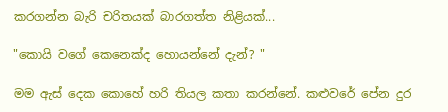කරගන්න බැරි චරිතයක් බාරගත්ත නිළියක්...

"කොයි වගේ කෙනෙක්ද හොයන්නේ දැන්? "

මම ඇස් දෙක කොහේ හරි තියල කතා කරන්නේ. කළුවරේ පේන දුර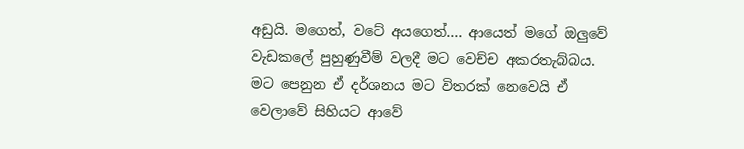අඩුයි. මගෙත්, වටේ අයගෙත්.... ආයෙත් මගේ ඔලුවේ වැඩකලේ පුහුණුවීම් වලදී මට වෙච්ච අකරතැබ්බය. මට පෙනුන ඒ දර්ශනය මට විතරක් නෙවෙයි ඒ වෙලාවේ සිහියට ආවේ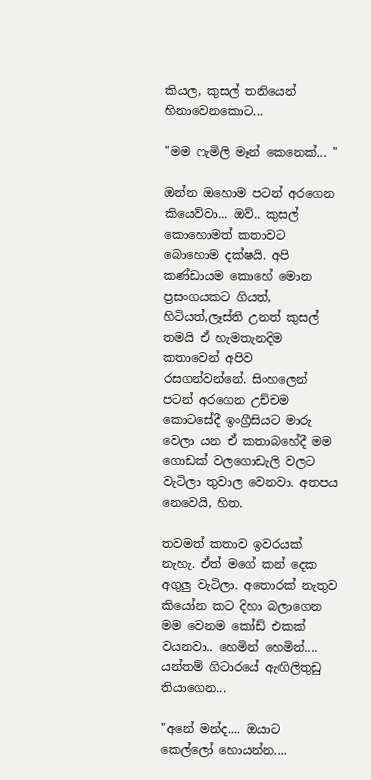කියල, කුසල් තනියෙන් හිනාවෙනකොට...

"මම ෆැමිලි මෑන් කෙනෙක්... "

ඔන්න ඔහොම පටන් අරගෙන කියෙව්වා... ඔව්.. කුසල් කොහොමත් කතාවට බොහොම දක්ෂයි. අපි කණ්ඩායම කොහේ මොන ප්‍රසංගයකට ගියත්,  හිටියත්,ලෑස්ති උනත් කුසල් තමයි ඒ හැමතැනදිම කතාවෙන් අපිව රසගන්වන්නේ. සිංහලෙන් පටන් අරගෙන උච්චම කොටසේදී ඉංග්‍රීසියට මාරු වෙලා යන ඒ කතාබහේදී මම ගොඩක් වලගොඩැලි වලට වැටිලා තුවාල වෙනවා. අතපය නෙවෙයි, හිත.

තවමත් කතාව ඉවරයක් නැහැ. ඒත් මගේ කන් දෙක අගුලු වැටිලා. අතොරක් නැතුව කියෝන කට දිහා බලාගෙන මම වෙනම කෝඩ් එකක් වයනවා.. හෙමින් හෙමින්.... යන්තම් ගිටාරයේ ඇඟිලිතුඩු තියාගෙන...

"අනේ මන්ද.... ඔයාට කෙල්ලෝ හොයන්න....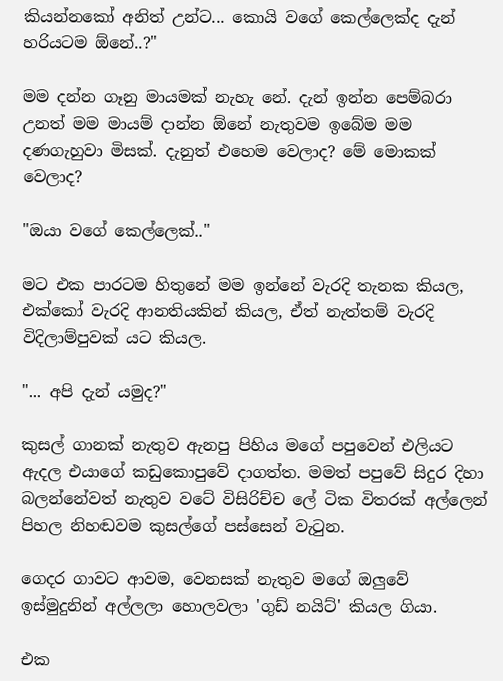කියන්නකෝ අනිත් උන්ට... කොයි වගේ කෙල්ලෙක්ද දැන් හරියටම ඕනේ..?"

මම දන්න ගෑනු මායමක් නැහැ නේ. දැන් ඉන්න පෙම්බරා උනත් මම මායම් දාන්න ඕනේ නැතුවම ඉබේම මම දණගැහුවා මිසක්. දැනුත් එහෙම වෙලාද? මේ මොකක් වෙලාද?

"ඔයා වගේ කෙල්ලෙක්.."

මට එක පාරටම හිතුනේ මම ඉන්නේ වැරදි තැනක කියල, එක්කෝ වැරදි ආනතියකින් කියල, ඒත් නැත්තම් වැරදි විදිලාම්පුවක් යට කියල.

"... අපි දැන් යමුද?"

කුසල් ගානක් නැතුව ඇනපු පිහිය මගේ පපුවෙන් එලියට ඇදල එයාගේ කඩුකොපුවේ දාගත්ත. මමත් පපුවේ සිදුර දිහා බලන්නේවත් නැතුව වටේ විසිරිච්ච ලේ ටික විතරක් අල්ලෙන් පිහල නිහඬවම කුසල්ගේ පස්සෙන් වැටුන.

ගෙදර ගාවට ආවම, වෙනසක් නැතුව මගේ ඔලුවේ ඉස්මුදුනින් අල්ලලා හොලවලා 'ගුඩ් නයිට්' කියල ගියා.

එක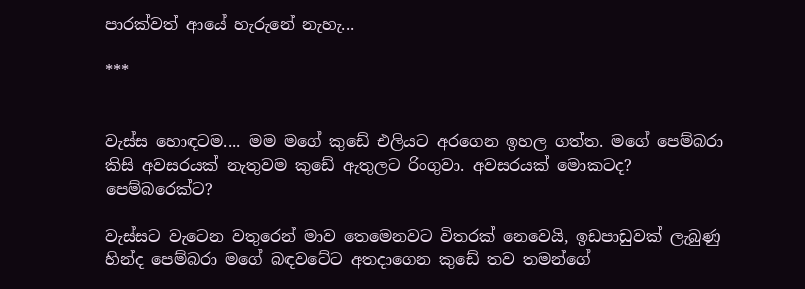පාරක්වත් ආයේ හැරුනේ නැහැ...

***


වැස්ස හොඳටම.... මම මගේ කුඩේ එලියට අරගෙන ඉහල ගත්ත. මගේ පෙම්බරා කිසි අවසරයක් නැතුවම කුඩේ ඇතුලට රිංගුවා. අවසරයක් මොකටද? පෙම්බරෙක්ට?

වැස්සට වැටෙන වතුරෙන් මාව තෙමෙනවට විතරක් නෙවෙයි, ඉඩපාඩුවක් ලැබුණු හින්ද පෙම්බරා මගේ බඳවටේට අතදාගෙන කුඩේ තව තමන්ගේ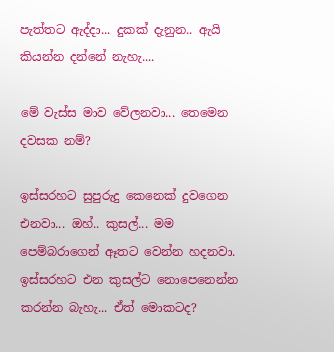පැත්තට ඇද්දා... දුකක් දැනුන.. ඇයි කියන්න දන්නේ නැහැ....

මේ වැස්ස මාව වේලනවා... තෙමෙන දවසක නම්?

ඉස්සරහට සුපුරුදු කෙනෙක් දුවගෙන එනවා... ඔහ්.. කුසල්... මම පෙම්බරාගෙන් ඈතට වෙන්න හදනවා. ඉස්සරහට එන කුසල්ට නොපෙනෙන්න කරන්න බැහැ... ඒත් මොකටද?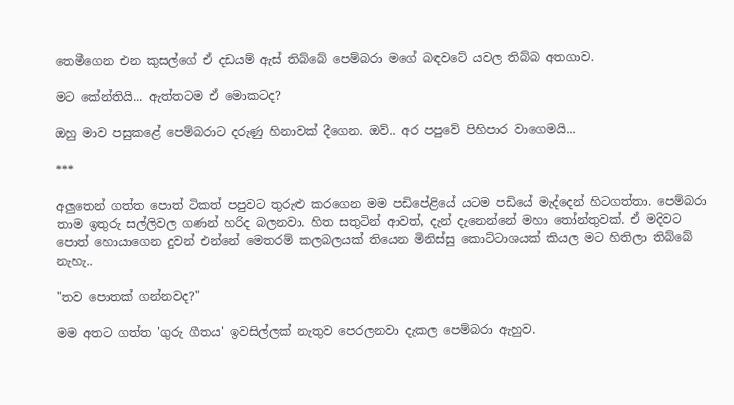තෙමීගෙන එන කුසල්ගේ ඒ දඩයම් ඇස් තිබ්බේ පෙම්බරා මගේ බඳවටේ යවල තිබ්බ අතගාව.

මට කේන්තියි... ඇත්තටම ඒ මොකටද?

ඔහු මාව පසුකළේ පෙම්බරාට දරුණු හිනාවක් දීගෙන. ඔව්.. අර පපුවේ පිහිපාර වාගෙමයි...

***

අලුතෙන් ගත්ත පොත් ටිකත් පපුවට තුරුළු කරගෙන මම පඩිපේළියේ යටම පඩියේ මැද්දෙන් හිටගත්තා. පෙම්බරා තාම ඉතුරු සල්ලිවල ගණන් හරිද බලනවා. හිත සතුටින් ආවත්, දැන් දැනෙන්නේ මහා තෝන්තුවක්. ඒ මදිවට පොත් හොයාගෙන දුවන් එන්නේ මෙතරම් කලබලයක් තියෙන මිනිස්සු කොට්ටාශයක් කියල මට හිතිලා තිබ්බේ නැහැ..

"තව පොතක් ගන්නවද?"

මම අතට ගත්ත 'ගුරු ගීතය' ඉවසිල්ලක් නැතුව පෙරලනවා දැකල පෙම්බරා ඇහුව.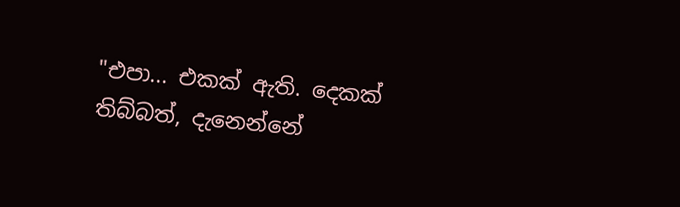"එපා... එකක් ඇති. දෙකක් තිබ්බත්, දැනෙන්නේ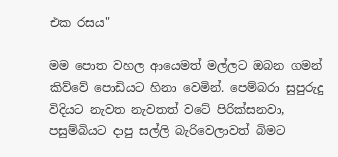එක රසය"

මම පොත වහල ආයෙමත් මල්ලට ඔබන ගමන් කිව්වේ පොඩියට හිනා වෙමින්. පෙම්බරා සුපුරුදු විදියට නැවත නැවතත් වටේ පිරික්සනවා, පසුම්බියට දාපු සල්ලි බැරිවෙලාවත් බිමට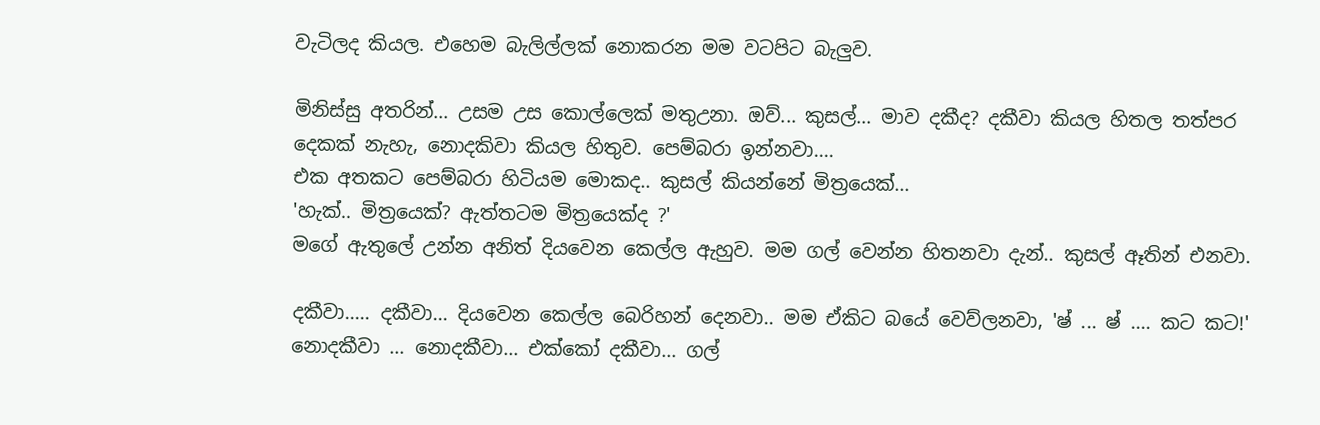වැටිලද කියල. එහෙම බැලිල්ලක් නොකරන මම වටපිට බැලුව.

මිනිස්සු අතරින්... උසම උස කොල්ලෙක් මතුඋනා. ඔව්... කුසල්... මාව දකීද? දකීවා කියල හිතල තත්පර දෙකක් නැහැ, නොදකිවා කියල හිතුව. පෙම්බරා ඉන්නවා....
එක අතකට පෙම්බරා හිටියම මොකද.. කුසල් කියන්නේ මිත්‍රයෙක්...
'හැක්.. මිත්‍රයෙක්? ඇත්තටම මිත්‍රයෙක්ද ?'
මගේ ඇතුලේ උන්න අනිත් දියවෙන කෙල්ල ඇහුව. මම ගල් වෙන්න හිතනවා දැන්.. කුසල් ඈතින් එනවා.

දකීවා..... දකීවා... දියවෙන කෙල්ල බෙරිහන් දෙනවා.. මම ඒකිට බයේ වෙව්ලනවා, 'ෂ් ... ෂ් .... කට කට!'
නොදකීවා ... නොදකීවා... එක්කෝ දකීවා... ගල්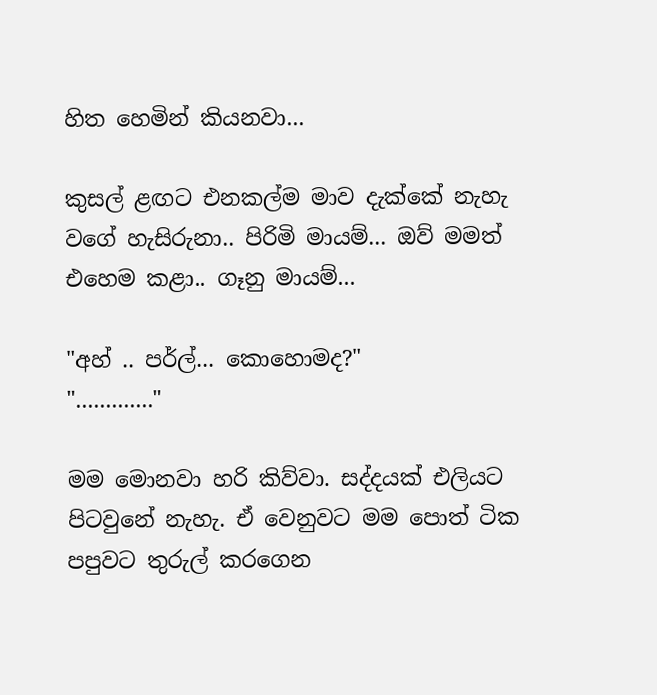හිත හෙමින් කියනවා...

කුසල් ළඟට එනකල්ම මාව දැක්කේ නැහැ වගේ හැසිරුනා.. පිරිමි මායම්... ඔව් මමත් එහෙම කළා.. ගෑනු මායම්...

"අහ් .. පර්ල්... කොහොමද?"
"............."

මම මොනවා හරි කිව්වා. සද්දයක් එලියට පිටවුනේ නැහැ. ඒ වෙනුවට මම පොත් ටික පපුවට තුරුල් කරගෙන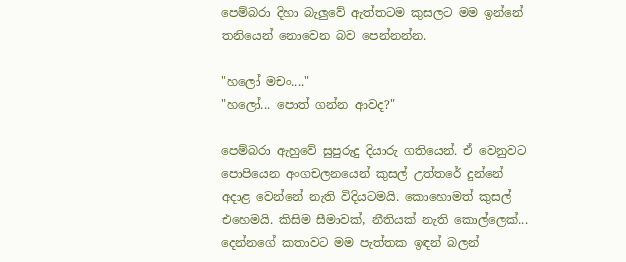පෙම්බරා දිහා බැලුවේ ඇත්තටම කුසලට මම ඉන්නේ තනියෙන් නොවෙන බව පෙන්නන්න.

"හලෝ මචං...."
"හලෝ... පොත් ගන්න ආවද?"

පෙම්බරා ඇහුවේ සුපුරුදු දියාරු ගතියෙන්. ඒ වෙනුවට පොපියෙන අංගචලනයෙන් කුසල් උත්තරේ දුන්නේ අදාළ වෙන්නේ නැති විදියටමයි. කොහොමත් කුසල් එහෙමයි. කිසිම සීමාවක්, නීතියක් නැති කොල්ලෙක්... දෙන්නගේ කතාවට මම පැත්තක ඉඳන් බලන්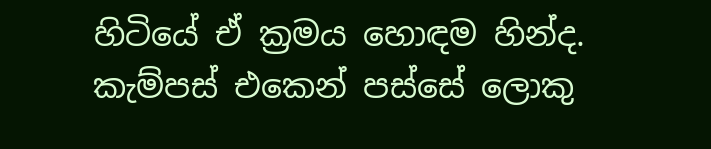හිටියේ ඒ ක්‍රමය හොඳම හින්ද. කැම්පස් එකෙන් පස්සේ ලොකු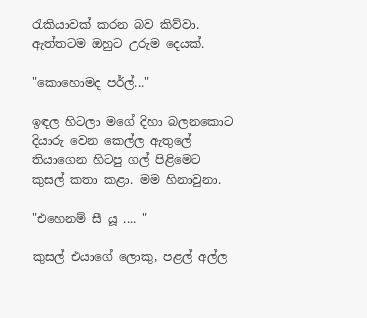රැකියාවක් කරන බව කිව්වා. ඇත්තටම ඔහුට උරුම දෙයක්.

"කොහොමද පර්ල්..."

ඉඳල හිටලා මගේ දිහා බලනකොට දියාරු වෙන කෙල්ල ඇතුලේ තියාගෙන හිටපු ගල් පිළිමෙට කුසල් කතා කළා. මම හිනාවුනා.

"එහෙනම් සී යූ .... "

කුසල් එයාගේ ලොකු, පළල් අල්ල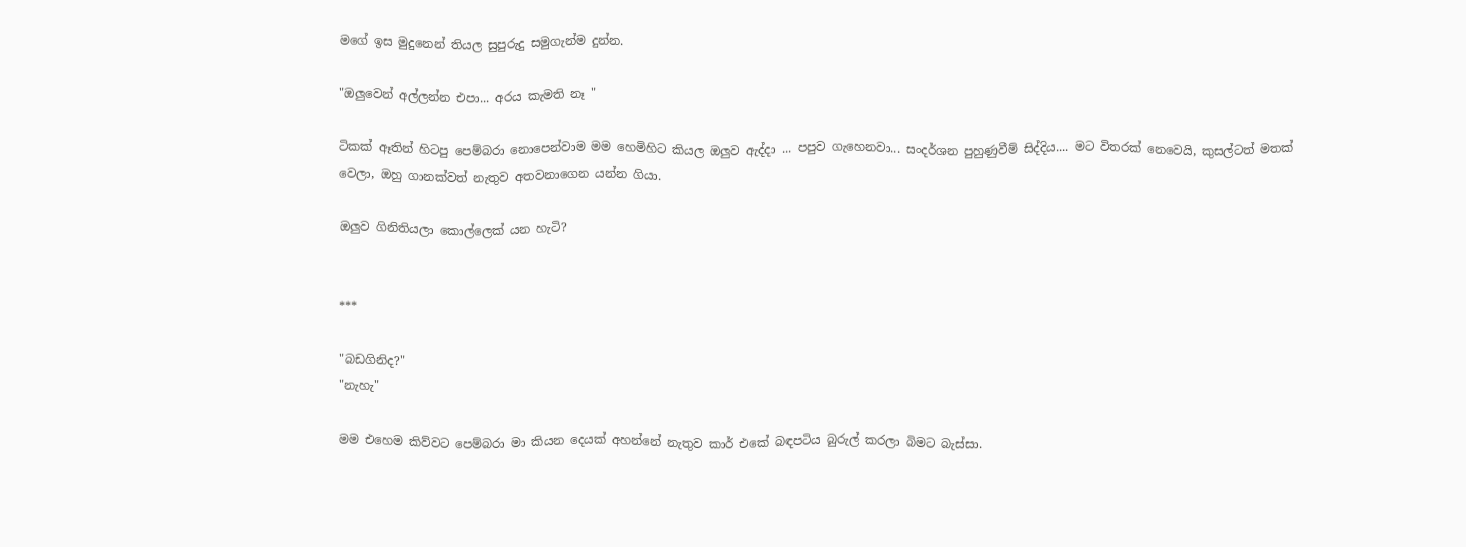මගේ ඉස මුදුනෙන් තියල සුපුරුදු සමුගැන්ම දුන්න.

"ඔලුවෙන් අල්ලන්න එපා... අරය කැමති නෑ "

ටිකක් ඈතින් හිටපු පෙම්බරා නොපෙන්වාම මම හෙමිහිට කියල ඔලුව ඇද්දා ... පපුව ගැහෙනවා... සංදර්ශන පුහුණුවීම් සිද්දිය.... මට විතරක් නෙවෙයි, කුසල්ටත් මතක් වෙලා, ඔහු ගානක්වත් නැතුව අතවනාගෙන යන්න ගියා.

ඔලුව ගිනිතියලා කොල්ලෙක් යන හැටි?


***

"බඩගිනිද?"
"නැහැ"

මම එහෙම කිව්වට පෙම්බරා මා කියන දෙයක් අහන්නේ නැතුව කාර් එකේ බඳපටිය බුරුල් කරලා බිමට බැස්සා.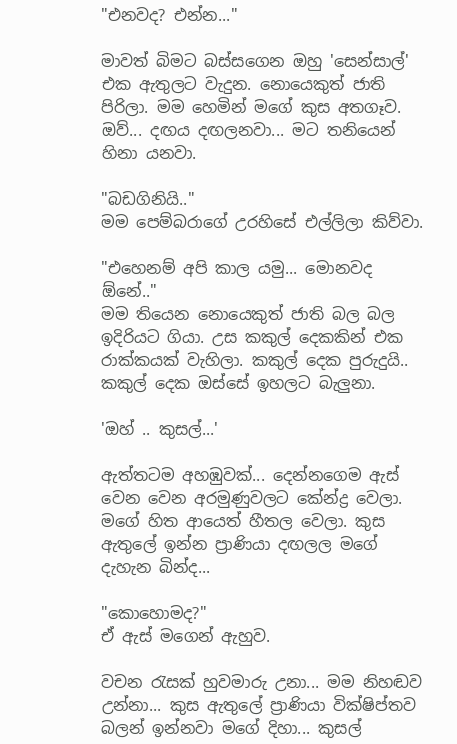"එනවද? එන්න..."

මාවත් බිමට බස්සගෙන ඔහු 'සෙන්සාල්' එක ඇතුලට වැදුන. නොයෙකුත් ජාති පිරිලා. මම හෙමින් මගේ කුස අතගෑව. ඔව්... දඟය දඟලනවා... මට තනියෙන් හිනා යනවා.

"බඩගිනියි.."
මම පෙම්බරාගේ උරහිසේ එල්ලිලා කිව්වා.

"එහෙනම් අපි කාල යමු... මොනවද ඕනේ.."
මම තියෙන නොයෙකුත් ජාති බල බල ඉදිරියට ගියා. උස කකුල් දෙකකින් එක රාක්කයක් වැහිලා. කකුල් දෙක පුරුදුයි.. කකුල් දෙක ඔස්සේ ඉහලට බැලුනා.

'ඔහ් .. කුසල්...'

ඇත්තටම අහඹුවක්... දෙන්නගෙම ඇස් වෙන වෙන අරමුණුවලට කේන්ද්‍ර වෙලා. මගේ හිත ආයෙත් හීතල වෙලා. කුස ඇතුලේ ඉන්න ප්‍රාණියා දඟලල මගේ දැහැන බින්ද...

"කොහොමද?"
ඒ ඇස් මගෙන් ඇහුව.

වචන රැසක් හුවමාරු උනා... මම නිහඬව උන්නා... කුස ඇතුලේ ප්‍රාණියා වික්ෂිප්තව බලන් ඉන්නවා මගේ දිහා... කුසල්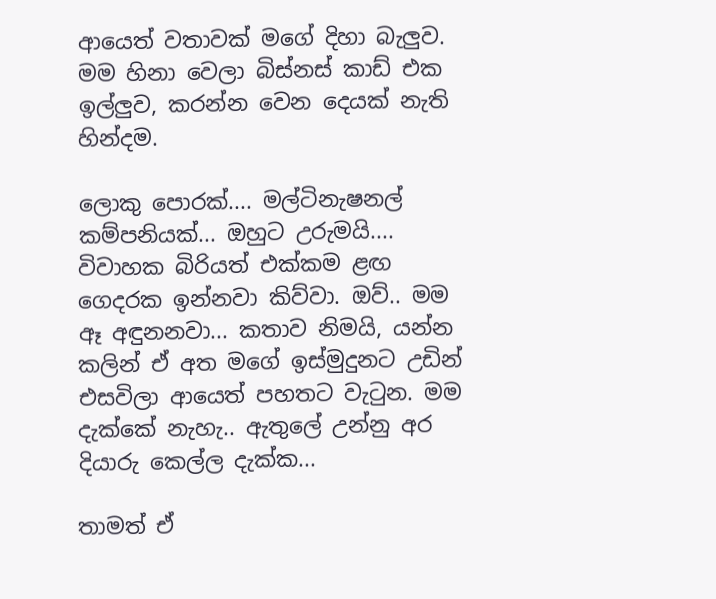ආයෙත් වතාවක් මගේ දිහා බැලුව. මම හිනා වෙලා බිස්නස් කාඩ් එක ඉල්ලුව, කරන්න වෙන දෙයක් නැති හින්දම.

ලොකු පොරක්.... මල්ටිනැෂනල් කම්පනියක්... ඔහුට උරුමයි.... විවාහක බිරියත් එක්කම ළඟ ගෙදරක ඉන්නවා කිව්වා. ඔව්.. මම ඈ අඳුනනවා... කතාව නිමයි, යන්න කලින් ඒ අත මගේ ඉස්මුදුනට උඩින් එසවිලා ආයෙත් පහතට වැටුන. මම දැක්කේ නැහැ.. ඇතුලේ උන්නු අර දියාරු කෙල්ල දැක්ක...

තාමත් ඒ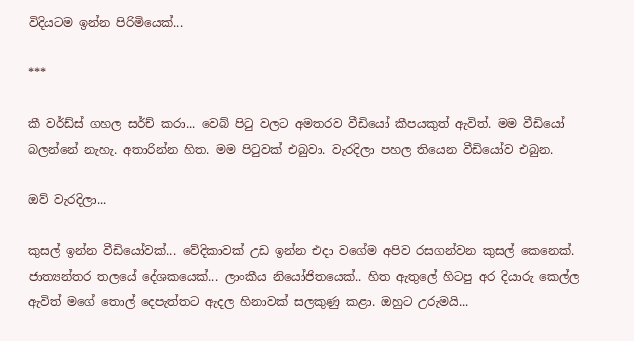විදියටම ඉන්න පිරිමියෙක්...

***

කී වර්ඩ්ස් ගහල සර්ච් කරා... වෙබ් පිටු වලට අමතරව වීඩියෝ කීපයකුත් ඇවිත්. මම වීඩියෝ බලන්නේ නැහැ. අතාරින්න හිත. මම පිටුවක් එබුවා. වැරදිලා පහල තියෙන වීඩියෝව එබුන.

ඔව් වැරදිලා...

කුසල් ඉන්න වීඩියෝවක්... වේදිකාවක් උඩ ඉන්න එදා වගේම අපිව රසගන්වන කුසල් කෙනෙක්. ජාත්‍යන්තර තලයේ දේශකයෙක්... ලාංකීය නියෝජිතයෙක්.. හිත ඇතුලේ හිටපු අර දියාරු කෙල්ල ඇවිත් මගේ තොල් දෙපැත්තට ඇදල හිනාවක් සලකුණු කළා. ඔහුට උරුමයි...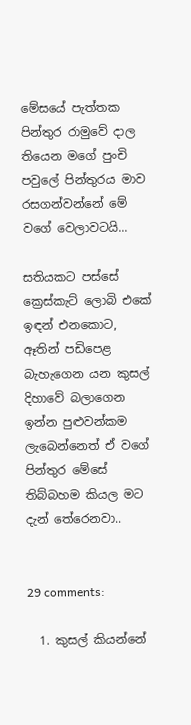මේසයේ පැත්තක පින්තුර රාමුවේ දාල තියෙන මගේ පුංචි පවුලේ පින්තුරය මාව රසගන්වන්නේ මේ වගේ වෙලාවටයි...

සතියකට පස්සේ ක්‍රෙස්කැට් ලොබි එකේ ඉඳන් එනකොට, ඈතින් පඩිපෙළ බැහැගෙන යන කුසල් දිහාවේ බලාගෙන ඉන්න පුළුවන්කම ලැබෙන්නෙත් ඒ වගේ පින්තුර මේසේ තිබ්බහම කියල මට දැන් තේරෙනවා..


29 comments:

  1. කුසල් කියන්නේ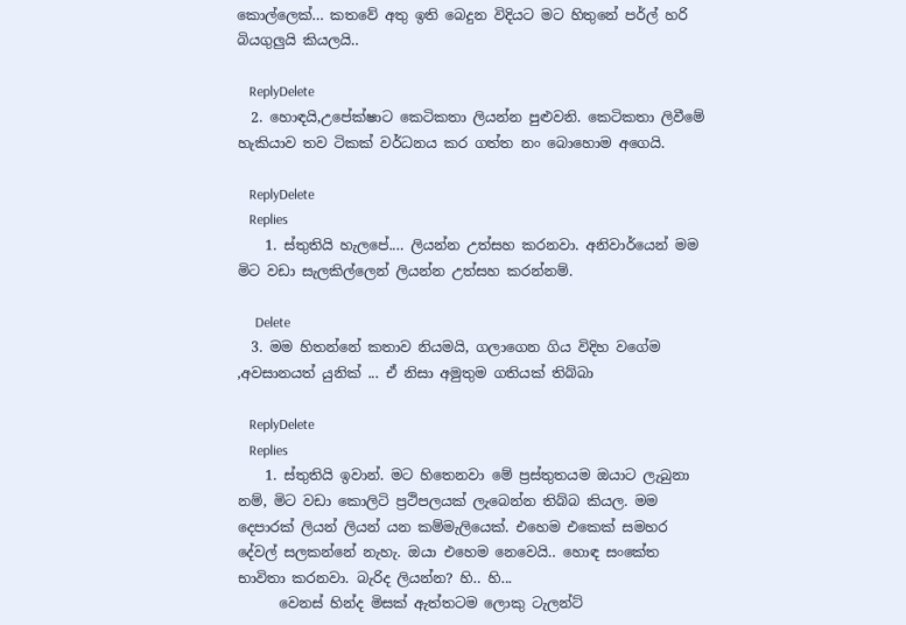කොල්ලෙක්... කතවේ අතු ඉති බෙදුන විදියට මට හිතුනේ පර්ල් හරි බියගුලුයි කියලයි..

    ReplyDelete
  2. හොඳයි,උපේක්ෂාට කෙටිකතා ලියන්න පුළුවනි. කෙටිකතා ලිවීමේ හැකියාව තව ටිකක් වර්ධනය කර ගත්ත නං බොහොම අගෙයි.

    ReplyDelete
    Replies
    1. ස්තුතියි හැලපේ.... ලියන්න උත්සහ කරනවා. අනිවාර්යෙන් මම මිට වඩා සැලකිල්ලෙන් ලියන්න උත්සහ කරන්නම්.

      Delete
  3. මම හිතන්නේ කතාව නියමයි, ගලාගෙන ගිය විදිහ වගේම ,අවසානයත් යුනික් ... ඒ නිසා අමුතුම ගතියක් තිබ්බා

    ReplyDelete
    Replies
    1. ස්තුතියි ඉවාන්. මට හිතෙනවා මේ ප්‍රස්තුතයම ඔයාට ලැබුනා නම්, මිට වඩා කොලිටි ප්‍රථිපලයක් ලැබෙන්න තිබ්බ කියල. මම දෙපාරක් ලියන් ලියන් යන කම්මැලියෙක්. එහෙම එකෙක් සමහර දේවල් සලකන්නේ නැහැ. ඔයා එහෙම නෙවෙයි.. හොඳ සංකේත භාවිතා කරනවා. බැරිද ලියන්න? හි.. හි...
      වෙනස් හින්ද මිසක් ඇත්තටම ලොකු ටැලන්ට්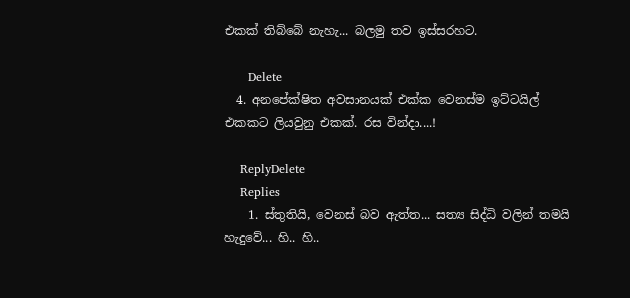එකක් තිබ්බේ නැහැ... බලමු තව ඉස්සරහට.

      Delete
  4. අනපේක්ෂිත අවසානයක් එක්ක වෙනස්ම ඉට්ටයිල් එකකට ලියවුනු එකක්. රස වින්දා....!

    ReplyDelete
    Replies
    1. ස්තුතියි, වෙනස් බව ඇත්ත... සත්‍ය සිද්ධි වලින් තමයි හැදුවේ... හි.. හි..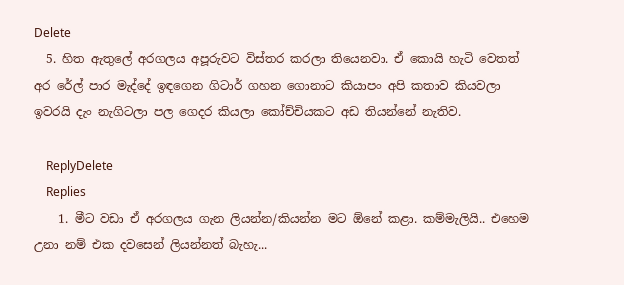Delete
  5. හිත ඇතුලේ අරගලය අපූරුවට විස්තර කරලා තියෙනවා. ඒ කොයි හැටි වෙතත් අර රේල් පාර මැද්දේ ඉඳගෙන ගිටාර් ගහන ගොනාට කියාපං අපි කතාව කියවලා ඉවරයි දැං නැගිටලා පල ගෙදර කියලා කෝච්චියකට අඩ තියන්නේ නැතිව.

    ReplyDelete
    Replies
    1. මීට වඩා ඒ අරගලය ගැන ලියන්න/කියන්න මට ඕනේ කළා. කම්මැලියි.. එහෙම උනා නම් එක දවසෙන් ලියන්නත් බැහැ...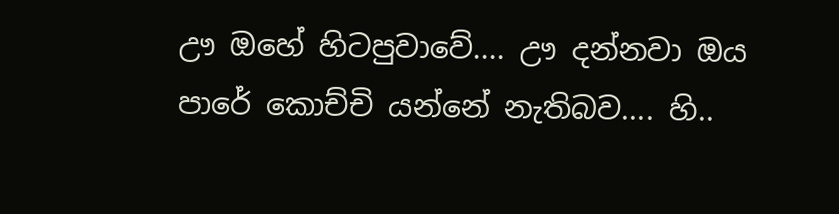ඌ ඔහේ හිටපුවාවේ.... ඌ දන්නවා ඔය පාරේ කොච්චි යන්නේ නැතිබව.... හි..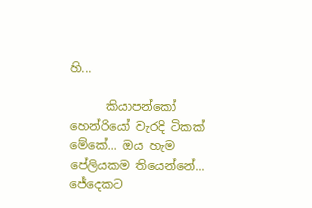හි...

      කියාපන්කෝ හෙන්රියෝ වැරදි ටිකක් මේකේ... ඔය හැම පේලියකම තියෙන්නේ... ජේදෙකට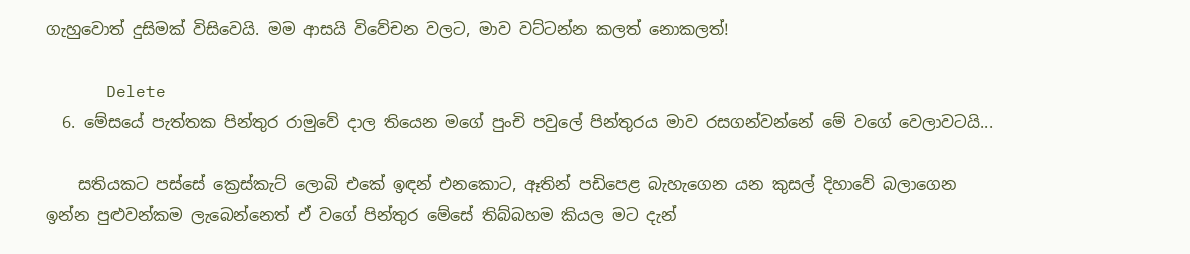ගැහුවොත් දුසිමක් විසිවෙයි. මම ආසයි විවේචන වලට, මාව වට්ටන්න කලත් නොකලත්!

      Delete
  6. මේසයේ පැත්තක පින්තුර රාමුවේ දාල තියෙන මගේ පුංචි පවුලේ පින්තුරය මාව රසගන්වන්නේ මේ වගේ වෙලාවටයි...

    සතියකට පස්සේ ක්‍රෙස්කැට් ලොබි එකේ ඉඳන් එනකොට, ඈතින් පඩිපෙළ බැහැගෙන යන කුසල් දිහාවේ බලාගෙන ඉන්න පුළුවන්කම ලැබෙන්නෙත් ඒ වගේ පින්තුර මේසේ තිබ්බහම කියල මට දැන්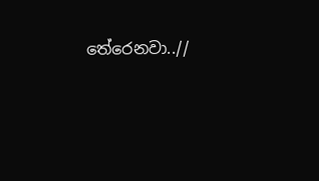තේරෙනවා..//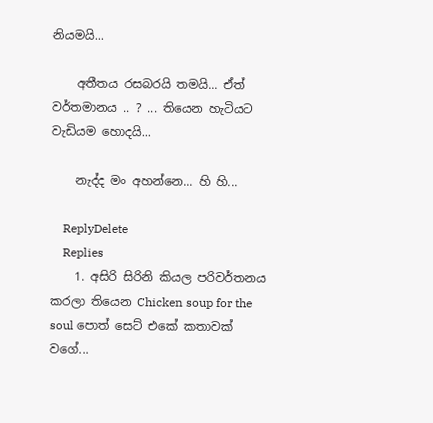නියමයි...

    අතීතය රසබරයි තමයි... ඒත් වර්තමානය .. ? ... තියෙන හැටියට වැඩියම හොදයි...

    නැද්ද මං අහන්නෙ... හි හි...

    ReplyDelete
    Replies
    1. අසිරි සිරිනි කියල පරිවර්තනය කරලා තියෙන Chicken soup for the soul පොත් සෙට් එකේ කතාවක් වගේ...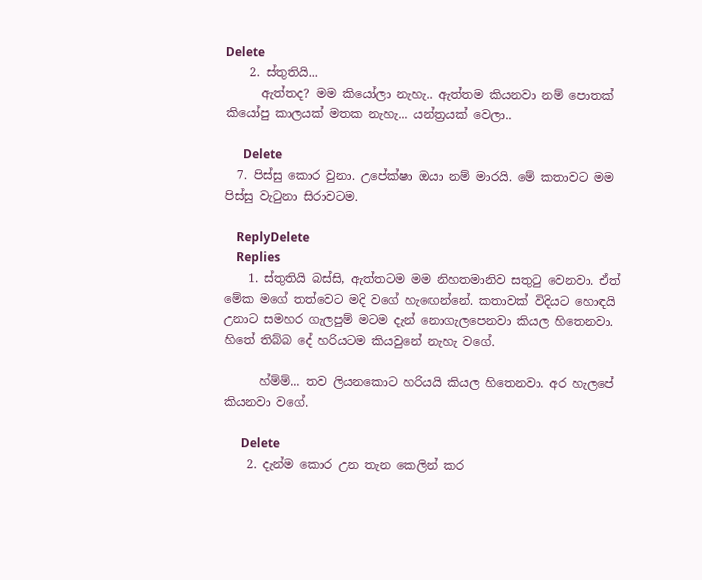Delete
    2. ස්තුතියි...
      ඇත්තද? මම කියෝලා නැහැ.. ඇත්තම කියනවා නම් පොතක් කියෝපු කාලයක් මතක නැහැ... යන්ත්‍රයක් වෙලා..

      Delete
  7. පිස්සු කොර වුනා. උපේක්ෂා ඔයා නම් මාරයි. මේ කතාවට මම පිස්සු වැටුනා සිරාවටම.

    ReplyDelete
    Replies
    1. ස්තුතියි බස්සි, ඇත්තටම මම නිහතමානිව සතුටු වෙනවා. ඒත් මේක මගේ තත්වෙට මදි වගේ හැඟෙන්නේ. කතාවක් විදියට හොඳයි උනාට සමහර ගැලපුම් මටම දැන් නොගැලපෙනවා කියල හිතෙනවා. හිතේ තිබ්බ දේ හරියටම කියවුනේ නැහැ වගේ.

      හ්ම්ම්... තව ලියනකොට හරියයි කියල හිතෙනවා. අර හැලපේ කියනවා වගේ.

      Delete
    2. දැන්ම කොර උන තැන කෙලින් කර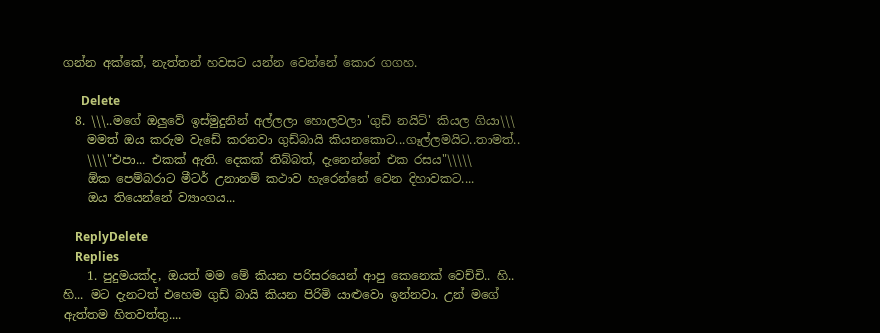ගන්න අක්කේ, නැත්තන් හවසට යන්න වෙන්නේ කොර ගගහ.

      Delete
  8. \\\..මගේ ඔලුවේ ඉස්මුදුනින් අල්ලලා හොලවලා 'ගුඩ් නයිට්' කියල ගියා\\\
    මමත් ඔය කරුම වැඩේ කරනවා ගුඩ්බායි කියනකොට...ගෑල්ලමයිට..තාමත්..
    \\\\"එපා... එකක් ඇති. දෙකක් තිබ්බත්, දැනෙන්නේ එක රසය"\\\\\
    ඕක පෙම්බරාට මීටර් උනානම් කථාව හැරෙන්නේ වෙන දිහාවකට....
    ඔය තියෙන්නේ ව්‍යාංගය...

    ReplyDelete
    Replies
    1. පුදුමයක්ද, ඔයත් මම මේ කියන පරිසරයෙන් ආපු කෙනෙක් වෙච්චි.. හි.. හි... මට දැනටත් එහෙම ගුඩ් බායි කියන පිරිමි යාළුවො ඉන්නවා. උන් මගේ ඇත්තම හිතවත්තු....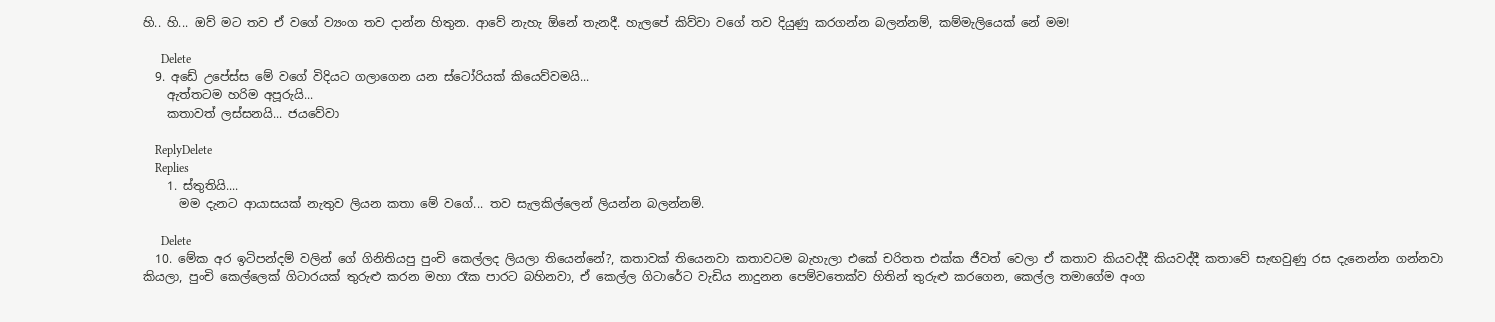හි.. හි... ඔව් මට තව ඒ වගේ ව්‍යංග තව දාන්න හිතුන. ආවේ නැහැ ඕනේ තැනදී. හැලපේ කිව්වා වගේ තව දියුණු කරගන්න බලන්නම්, කම්මැලියෙක් නේ මම!

      Delete
  9. අඩේ උපේස්ස මේ වගේ විදියට ගලාගෙන යන ස්ටෝරියක් කියෙව්වමයි...
    ඇත්තටම හරිම අපූරුයි...
    කතාවත් ලස්සනයි... ජයවේවා

    ReplyDelete
    Replies
    1. ස්තුතියි....
      මම දැනට ආයාසයක් නැතුව ලියන කතා මේ වගේ... තව සැලකිල්ලෙන් ලියන්න බලන්නම්.

      Delete
  10. මේක අර ඉටිපන්දම් වලින් ගේ ගිනිතියපු පුංචි කෙල්ලද ලියලා තියෙන්නේ?, කතාවක් තියෙනවා කතාවටම බැහැලා එකේ චරිතත එක්ක ජීවත් වෙලා ඒ කතාව කියවද්දී කියවද්දී කතාවේ සැඟවුණු රස දැනෙන්න ගන්නවා කියලා, පුංචි කෙල්ලෙක් ගිටාරයක් තුරුළු කරන මහා රෑක පාරට බහිනවා, ඒ කෙල්ල ගිටාරේට වැඩිය නාදුනන පෙම්වතෙක්ව හිතින් තුරුළු කරගෙන, කෙල්ල තමාගේම අංග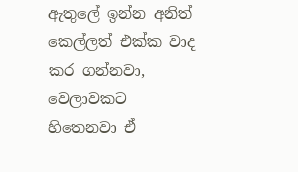ඇතුලේ ඉන්න අනිත් කෙල්ලත් එක්ක වාද කර ගන්නවා, වෙලාවකට හිතෙනවා ඒ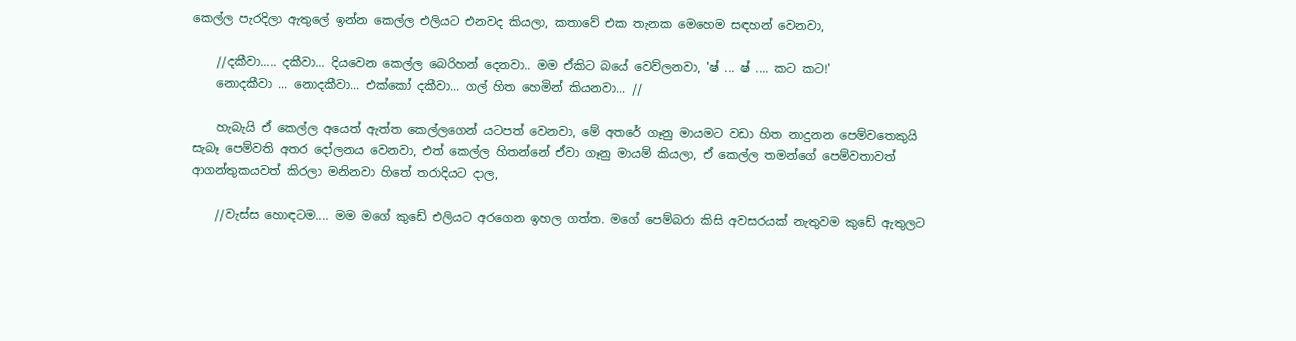කෙල්ල පැරදිලා ඇතුලේ ඉන්න කෙල්ල එලියට එනවද කියලා, කතාවේ එක තැනක මෙහෙම සඳහන් වෙනවා,

    //දකීවා..... දකීවා... දියවෙන කෙල්ල බෙරිහන් දෙනවා.. මම ඒකිට බයේ වෙව්ලනවා, 'ෂ් ... ෂ් .... කට කට!'
    නොදකීවා ... නොදකීවා... එක්කෝ දකීවා... ගල් හිත හෙමින් කියනවා... //

    හැබැයි ඒ කෙල්ල අයෙත් ඇත්ත කෙල්ලගෙන් යටපත් වෙනවා, මේ අතරේ ගෑනු මායමට වඩා හිත නාදුනන පෙම්වතෙකුයි සැබෑ පෙම්වති අතර දෝලනය වෙනවා, එත් කෙල්ල හිතන්නේ ඒවා ගෑනු මායම් කියලා, ඒ කෙල්ල තමන්ගේ පෙම්වතාවත් ආගන්තුකයවත් කිරලා මනිනවා හිතේ තරාදියට දාල,

    //වැස්ස හොඳටම.... මම මගේ කුඩේ එලියට අරගෙන ඉහල ගත්ත. මගේ පෙම්බරා කිසි අවසරයක් නැතුවම කුඩේ ඇතුලට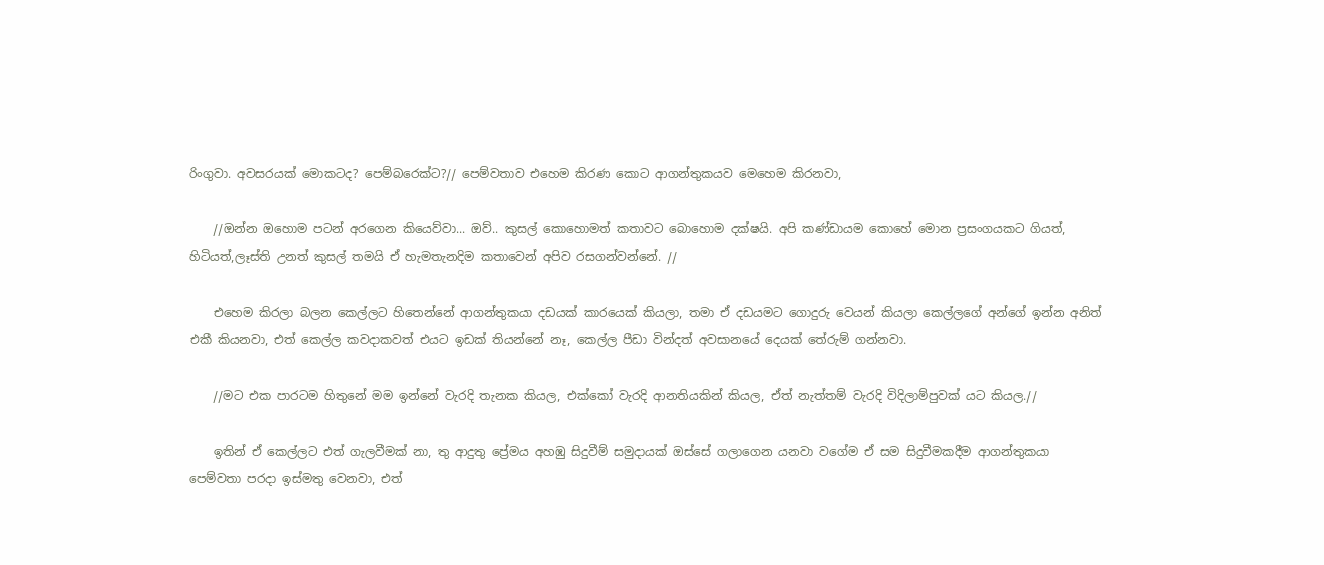රිංගුවා. අවසරයක් මොකටද? පෙම්බරෙක්ට?// පෙම්වතාව එහෙම කිරණ කොට ආගන්තුකයව මෙහෙම කිරනවා,

    //ඔන්න ඔහොම පටන් අරගෙන කියෙව්වා... ඔව්.. කුසල් කොහොමත් කතාවට බොහොම දක්ෂයි. අපි කණ්ඩායම කොහේ මොන ප්‍රසංගයකට ගියත්, හිටියත්,ලෑස්ති උනත් කුසල් තමයි ඒ හැමතැනදිම කතාවෙන් අපිව රසගන්වන්නේ. //

    එහෙම කිරලා බලන කෙල්ලට හිතෙන්නේ ආගන්තුකයා දඩයක් කාරයෙක් කියලා, තමා ඒ දඩයමට ගොදුරු වෙයන් කියලා කෙල්ලගේ අන්ගේ ඉන්න අනිත් එකී කියනවා, එත් කෙල්ල කවදාකවත් එයට ඉඩක් තියන්නේ නෑ, කෙල්ල පීඩා වින්දත් අවසානයේ දෙයක් තේරුම් ගන්නවා.

    //මට එක පාරටම හිතුනේ මම ඉන්නේ වැරදි තැනක කියල, එක්කෝ වැරදි ආනතියකින් කියල, ඒත් නැත්තම් වැරදි විදිලාම්පුවක් යට කියල.//

    ඉතින් ඒ කෙල්ලට එත් ගැලවීමක් නා, තු ආදුතු ප්‍රේමය අහඹු සිදුවීම් සමුදායක් ඔස්සේ ගලාගෙන යනවා වගේම ඒ සම සිදුවීමකදීම ආගන්තුකයා පෙම්වතා පරදා ඉස්මතු වෙනවා, එත්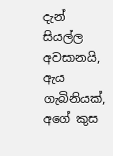දැන් සියල්ල අවසානයි, ඇය ගැබිනියක්, අගේ කුස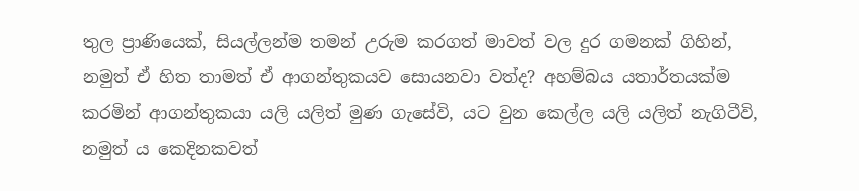තුල ප්‍රාණියෙක්, සියල්ලන්ම තමන් උරුම කරගත් මාවත් වල දුර ගමනක් ගිහින්, නමුත් ඒ හිත තාමත් ඒ ආගන්තුකයව සොයනවා වත්ද? අහම්බය යතාර්තයක්ම කරමින් ආගන්තුකයා යලි යලිත් මුණ ගැසේවි, යට වුන කෙල්ල යලි යලිත් නැගිටීවි, නමුත් ය කෙදිනකවත්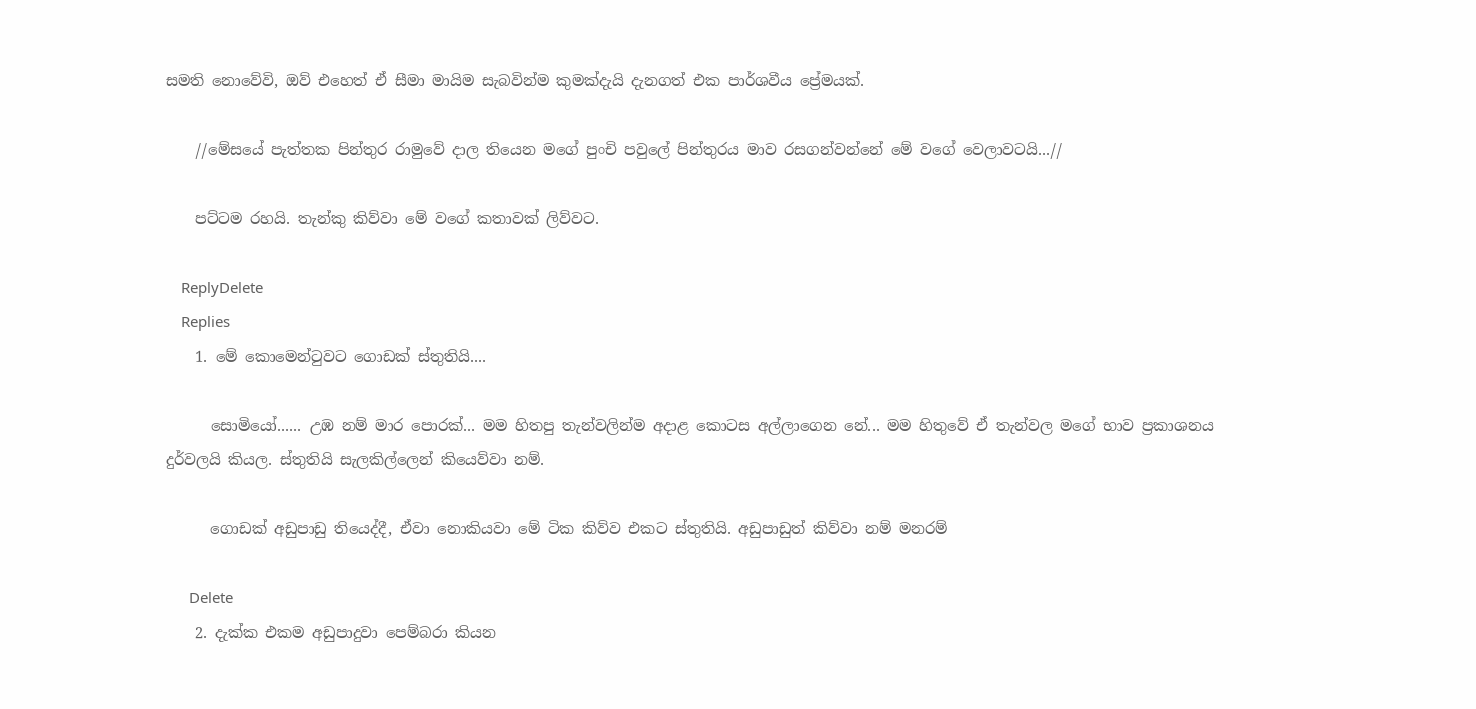සමති නොවේවි, ඔව් එහෙත් ඒ සීමා මායිම සැබවින්ම කුමක්දැයි දැනගත් එක පාර්ශවීය ප්‍රේමයක්.

    //මේසයේ පැත්තක පින්තුර රාමුවේ දාල තියෙන මගේ පුංචි පවුලේ පින්තුරය මාව රසගන්වන්නේ මේ වගේ වෙලාවටයි...//

    පට්ටම රහයි. තැන්කු කිව්වා මේ වගේ කතාවක් ලිව්වට.

    ReplyDelete
    Replies
    1. මේ කොමෙන්ටුවට ගොඩක් ස්තුතියි....

      සොමියෝ...... උඹ නම් මාර පොරක්... මම හිතපු තැන්වලින්ම අදාළ කොටස අල්ලාගෙන නේ... මම හිතුවේ ඒ තැන්වල මගේ භාව ප්‍රකාශනය දුර්වලයි කියල. ස්තුතියි සැලකිල්ලෙන් කියෙව්වා නම්.

      ගොඩක් අඩුපාඩු තියෙද්දී, ඒවා නොකියවා මේ ටික කිව්ව එකට ස්තුතියි. අඩුපාඩුත් කිව්වා නම් මනරම්

      Delete
    2. දැක්ක එකම අඩුපාදුවා පෙම්බරා කියන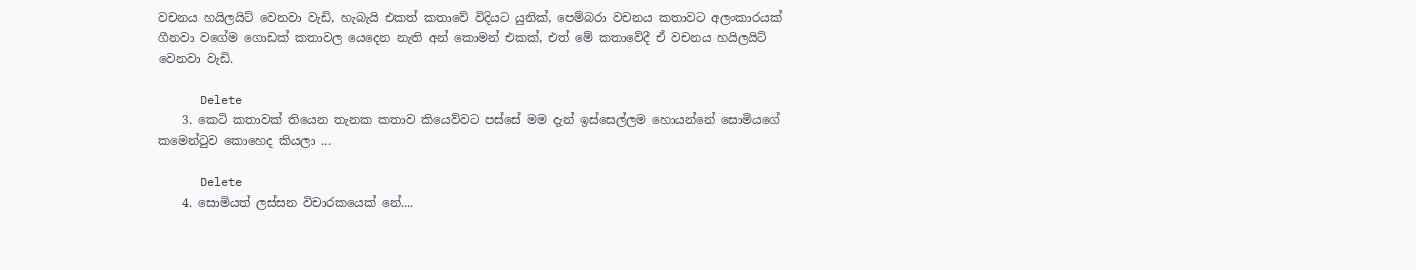වචනය හයිලයිට් වෙනවා වැඩි, හැබැයි එකත් කතාවේ විදියට යුනික්, පෙම්බරා වචනය කතාවට අලංකාරයක් ගීනවා වගේම ගොඩක් කතාවල යෙදෙන නැති අන් කොමන් එකක්, එත් මේ කතාවේදී ඒ වචනය හයිලයිට් වෙනවා වැඩි.

      Delete
    3. කෙටි කතාවක් තියෙන තැනක කතාව කියෙව්වට පස්සේ මම දැන් ඉස්සෙල්ලම හොයන්නේ සොමියගේ කමෙන්ටුව කොහෙද කියලා ...

      Delete
    4. සොමියත් ලස්සන විචාරකයෙක් නේ....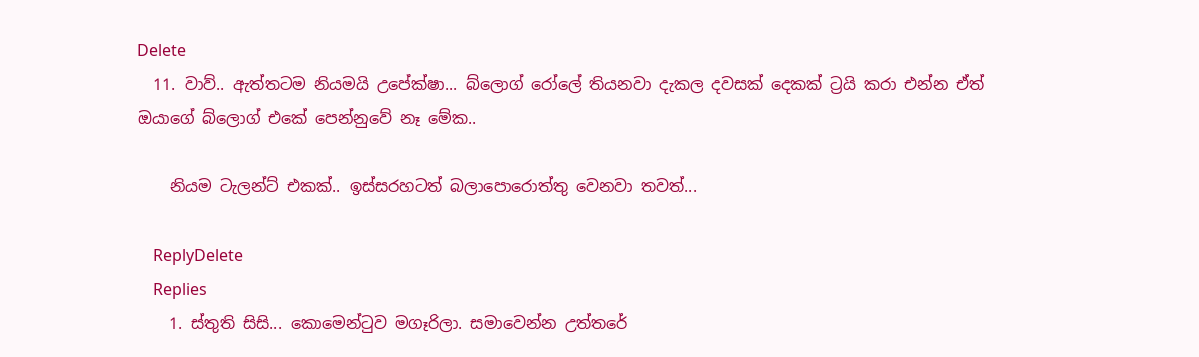Delete
  11. වාව්.. ඇත්තටම නියමයි උපේක්ෂා... බ්ලොග් රෝලේ තියනවා දැකල දවසක් දෙකක් ට්‍රයි කරා එන්න ඒත් ඔයාගේ බ්ලොග් එකේ පෙන්නුවේ නෑ මේක..

    නියම ටැලන්ට් එකක්.. ඉස්සරහටත් බලාපොරොත්තු වෙනවා තවත්...

    ReplyDelete
    Replies
    1. ස්තුති සිසි... කොමෙන්ටුව මගෑරිලා. සමාවෙන්න උත්තරේ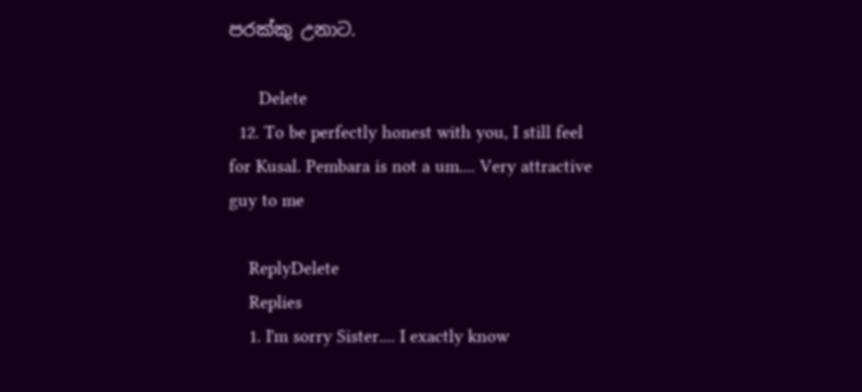පරක්කු උනාට.

      Delete
  12. To be perfectly honest with you, I still feel for Kusal. Pembara is not a um.... Very attractive guy to me

    ReplyDelete
    Replies
    1. I'm sorry Sister.... I exactly know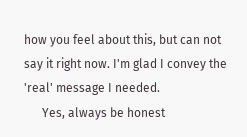how you feel about this, but can not say it right now. I'm glad I convey the 'real' message I needed.
      Yes, always be honest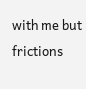with me but frictions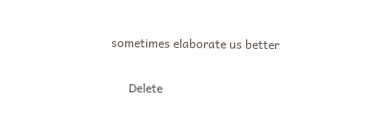sometimes elaborate us better

      Delete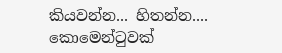කියවන්න... හිතන්න.... කොමෙන්ටුවක්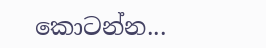කොටන්න...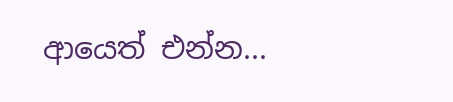ආයෙත් එන්න...